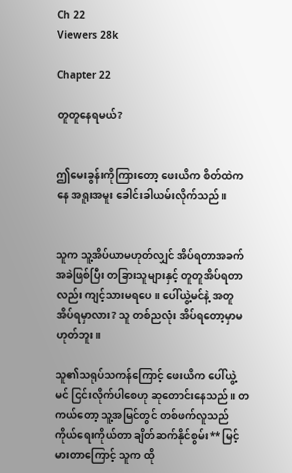Ch 22
Viewers 28k

Chapter 22

တူတူနေရမယ်?


ဤမေးခွန်းကိုကြားတော့ ဖေးယိက စိတ်ထဲကနေ အရူးအမူး ခေါင်းခါယမ်းလိုက်သည်။


သူက သူ့အိပ်ယာမဟုတ်လျှင် အိပ်ရတာအခက်အခဲဖြစ်ပြီး တခြားသူများနှင့် တူတူအိပ်ရတာလည်း ကျင့်သားမရပေ။ ပေါ်ယွဲ့မင်နဲ့ အတူအိပ်ရမှာလား? သူ တစ်ညလုံး အိပ်ရတော့မှာမဟုတ်ဘူး။

သူ၏သရုပ်သကန်ကြောင့် ဖေးယိက ပေါ်ယွဲ့မင် ငြင်းလိုက်ပါစေဟု ဆုတောင်းနေသည်။ တကယ်တော့ သူ့အမြင်တွင် တစ်ဖက်လူသည် ကိုယ်ရေးကိုယ်တာ ချိတ်ဆက်နိုင်စွမ်း** မြင့်မားတာကြောင့် သူက ထို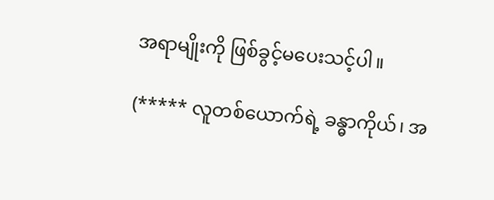အရာမျိုးကို ဖြစ်ခွင့်မပေးသင့်ပါ။

(***** လူတစ်ယောက်ရဲ့ ခန္ဓာကိုယ်၊ အ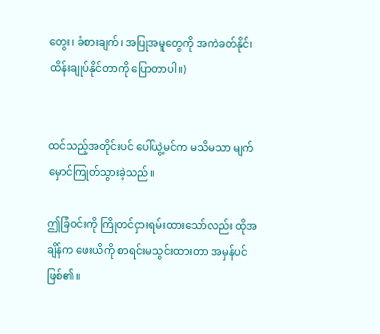တွေး၊ ခံစားချက်၊ အပြုအမူတွေကို အကဲခတ်နိုင်ံ၊ ထိန်းချုပ်နိုင်တာကို ပြောတာပါ။)


ထင်သည့်အတိုင်းပင် ပေါ်ယွဲ့မင်က မသိမသာ မျက်မှောင်ကြုတ်သွားခဲ့သည်။

ဤခြံဝင်းကို ကြိုတင်ငှားရမ်းထားသော်လည်း ထိုအချိန်က ဖေးယိကို စာရင်းမသွင်းထားတာ အမှန်ပင်ဖြစ်၏။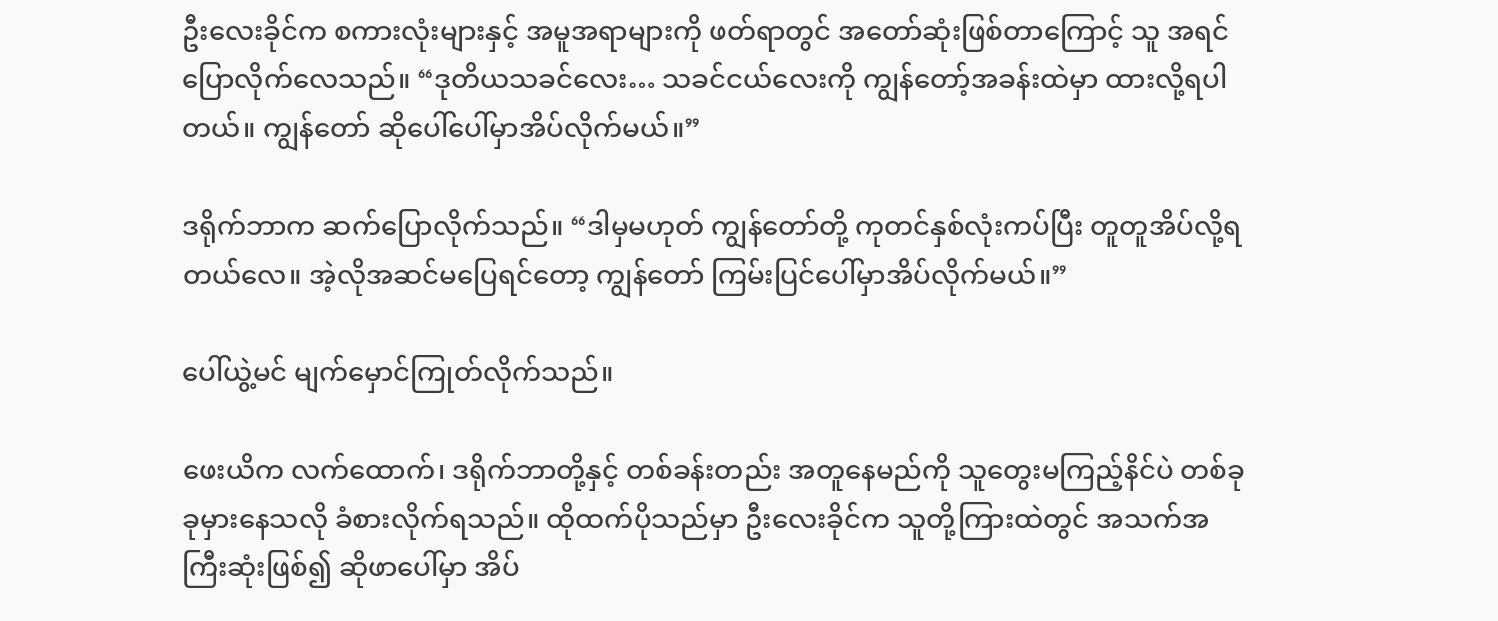ဦးလေးခိုင်က စကားလုံးများနှင့် အမူအရာများကို ဖတ်ရာတွင် အတော်ဆုံးဖြစ်တာကြောင့် သူ အရင်ပြောလိုက်လေသည်။ “ဒုတိယသခင်လေး… သခင်ငယ်လေးကို ကျွန်တော့်အခန်းထဲမှာ ထားလို့ရပါတယ်။ ကျွန်တော် ဆိုပေါ်ပေါ်မှာအိပ်လိုက်မယ်။”

ဒရိုက်ဘာက ဆက်ပြောလိုက်သည်။ “ဒါမှမဟုတ် ကျွန်တော်တို့ ကုတင်နှစ်လုံးကပ်ပြီး တူတူအိပ်လို့ရတယ်လေ။ အဲ့လိုအဆင်မပြေရင်တော့ ကျွန်တော် ကြမ်းပြင်ပေါ်မှာအိပ်လိုက်မယ်။”

ပေါ်ယွဲ့မင် မျက်မှောင်ကြုတ်လိုက်သည်။

ဖေးယိက လက်ထောက်၊ ဒရိုက်ဘာတို့နှင့် တစ်ခန်းတည်း အတူနေမည်ကို သူတွေးမကြည့်နိင်ပဲ တစ်ခုခုမှားနေသလို ခံစားလိုက်ရသည်။ ထိုထက်ပိုသည်မှာ ဦးလေးခိုင်က သူတို့ကြားထဲတွင် အသက်အကြီးဆုံးဖြစ်၍ ဆိုဖာပေါ်မှာ အိပ်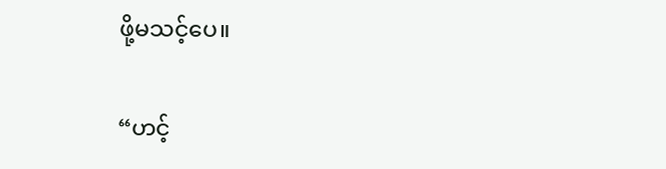ဖို့မသင့်ပေ။

“ဟင့်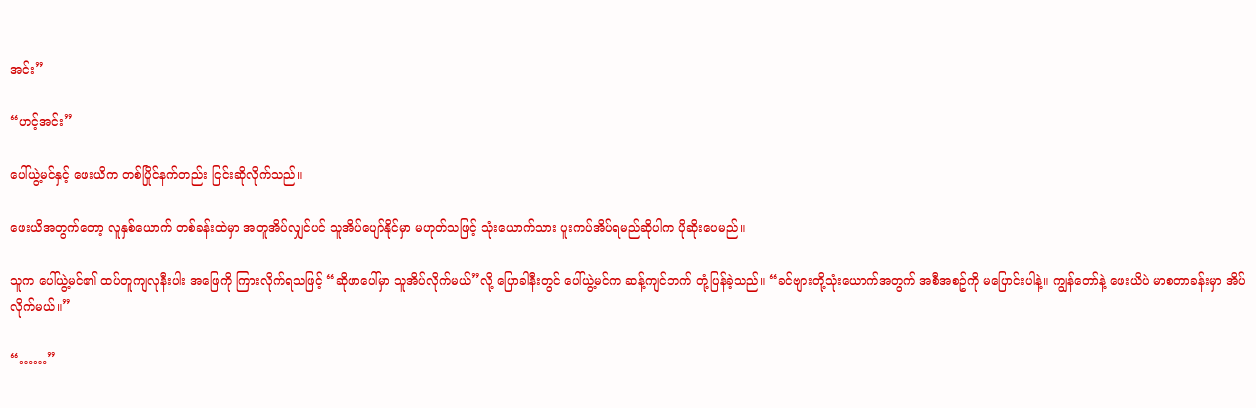အင်း”

“ဟင့်အင်း”

ပေါ်ယွဲ့မင်နှင့် ဖေးယိက တစ်ပြိုင်နက်တည်း ငြင်းဆိုလိုက်သည်။

ဖေးယိအတွက်တော့ လူနှစ်ယောက် တစ်ခန်းထဲမှာ အတူအိပ်လျှင်ပင် သူအိပ်ပျော်နိုင်မှာ မဟုတ်သဖြင့် သုံးယောက်သား ပူးကပ်အိပ်ရမည်ဆိုပါက ပိုဆိုးပေမည်။

သူက ပေါ်ယွဲ့မင်၏ ထပ်တူကျလုနီးပါး အဖြေကို ကြားလိုက်ရသဖြင့် “ဆိုဖာပေါ်မှာ သူအိပ်လိုက်မယ်”လို့ ပြောခါနီးတွင် ပေါ်ယွဲ့မင်က ဆန့်ကျင်ဘက် တုံ့ပြန်ခဲ့သည်။ “ခင်ဗျားတို့သုံးယောက်အတွက် အစီအစဥ်ကို မပြောင်းပါနဲ့။ ကျွန်တော်နဲ့ ဖေးယိပဲ မာစတာခန်းမှာ အိပ်လိုက်မယ်။”

“……”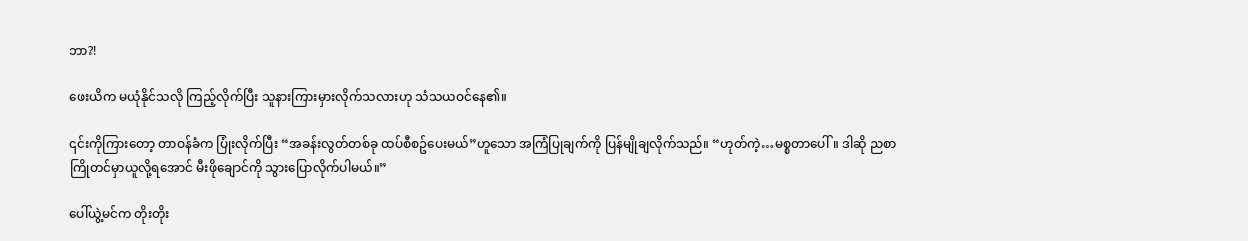ဘာ?!

ဖေးယိက မယုံနိုင်သလို ကြည့်လိုက်ပြီး သူနားကြားမှားလိုက်သလားဟု သံသယဝင်နေ၏။

၎င်းကိုကြားတော့ တာဝန်ခံက ပြုံးလိုက်ပြီး “အခန်းလွတ်တစ်ခု ထပ်စီစဥ်ပေးမယ်”ဟူသော အကြံပြုချက်ကို ပြန်မျိုချလိုက်သည်။ “ဟုတ်ကဲ့…မစ္စတာပေါ်။ ဒါဆို ညစာကြိုတင်မှာယူလို့ရအောင် မီးဖိုချောင်ကို သွားပြောလိုက်ပါမယ်။”

ပေါ်ယွဲ့မင်က တိုးတိုး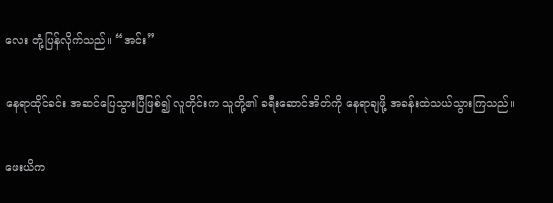လေး တုံ့ပြန်လိုက်သည်။ “အင်း”

နေရာထိုင်ခင်း အဆင်ပြေသွားပြီဖြစ်၍ လူတိုင်းက သူတို့၏ ခရီးဆောင်အိတ်ကို နေရာချဖို့ အခန်းထဲသယ်သွားကြသည်။

ဖေးယိက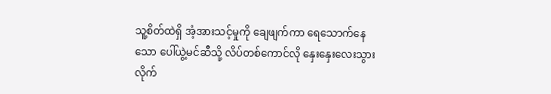သူ့စိတ်ထဲရှိ အံ့အားသင့်မှုကို ချေဖျက်ကာ ရေသောက်နေသော ပေါ်ယွဲ့မင်ဆီသို့ လိပ်တစ်ကောင်လို နှေးနှေးလေးသွားလိုက်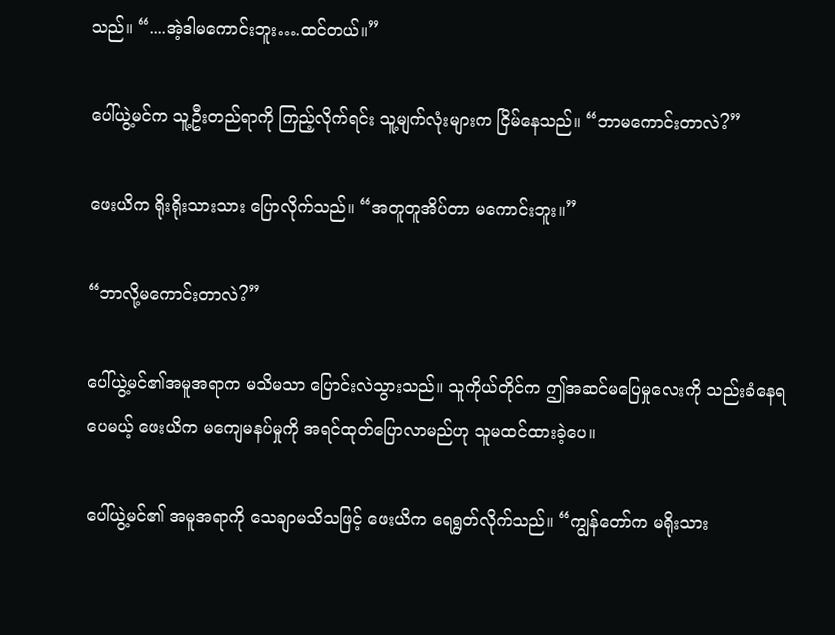သည်။ “....အဲ့ဒါမကောင်းဘူး….ထင်တယ်။”

ပေါ်ယွဲ့မင်က သူ့ဦးတည်ရာကို ကြည့်လိုက်ရင်း သူ့မျက်လုံးများက ငြိမ်နေသည်။ “ဘာမကောင်းတာလဲ?”

ဖေးယိက ရိုးရိုးသားသား ပြောလိုက်သည်။ “အတူတူအိပ်တာ မကောင်းဘူး။”

“ဘာလို့မကောင်းတာလဲ?”

ပေါ်ယွဲ့မင်၏အမူအရာက မသိမသာ ပြောင်းလဲသွားသည်။ သူကိုယ်တိုင်က ဤအဆင်မပြေမှုလေးကို သည်းခံနေရပေမယ့် ဖေးယိက မကျေမနပ်မှုကို အရင်ထုတ်ပြောလာမည်ဟု သူမထင်ထားခဲ့ပေ။

ပေါ်ယွဲ့မင်၏ အမူအရာကို သေချာမသိသဖြင့် ဖေးယိက ရေရွတ်လိုက်သည်။ “ကျွန်တော်က မရိုးသား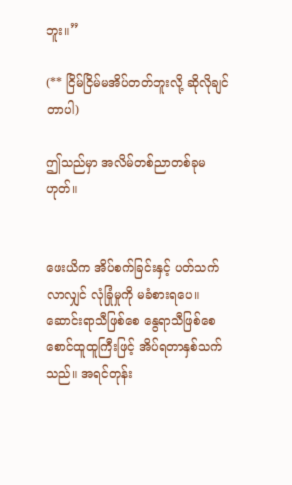ဘူး။”

(** ငြိမ်ငြိမ်မအိပ်တတ်ဘူးလို့ ဆိုလိုချင်တာပါ)

ဤသည်မှာ အလိမ်တစ်ညာတစ်ခုမဟုတ်။


ဖေးယိက အိပ်စက်ခြင်းနှင့် ပတ်သက်လာလျှင် လုံခြုံမှုကို မခံစားရပေ။ ဆောင်းရာသီဖြစ်စေ နွေရာသီဖြစ်စေ စောင်ထူထူကြီးဖြင့် အိပ်ရတာနှစ်သက်သည်။ အရင်တုန်း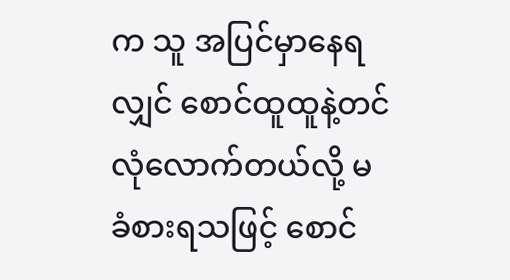က သူ အပြင်မှာနေရလျှင် စောင်ထူထူနဲ့တင် လုံလောက်တယ်လို့ မခံစားရသဖြင့် စောင်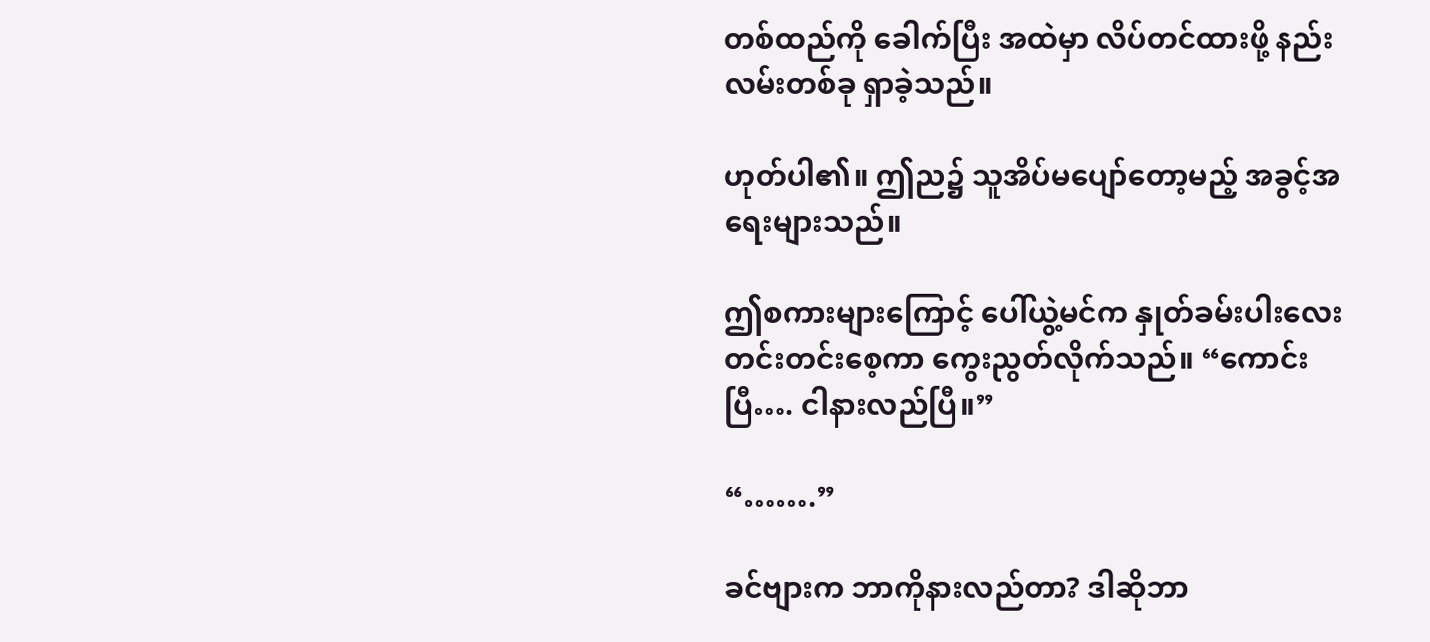တစ်ထည်ကို ခေါက်ပြီး အထဲမှာ လိပ်တင်ထားဖို့ နည်းလမ်းတစ်ခု ရှာခဲ့သည်။

ဟုတ်ပါ၏။ ဤည၌ သူအိပ်မပျော်တော့မည့် အခွင့်အရေးများသည်။

ဤစကားများကြောင့် ပေါ်ယွဲ့မင်က နှုတ်ခမ်းပါးလေး တင်းတင်းစေ့ကာ ကွေးညွတ်လိုက်သည်။ “ကောင်းပြီ…. ငါနားလည်ပြီ။”

“…….”

ခင်ဗျားက ဘာကိုနားလည်တာ? ဒါဆိုဘာ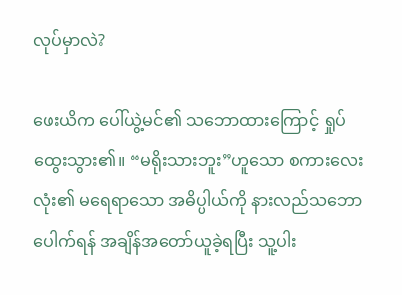လုပ်မှာလဲ?

ဖေးယိက ပေါ်ယွဲ့မင်၏ သဘောထားကြောင့် ရှုပ်ထွေးသွား၏။ “မရိုးသားဘူး”ဟူသော စကားလေးလုံး၏ မရေရာသော အဓိပ္ပါယ်ကို နားလည်သဘောပေါက်ရန် အချိန်အတော်ယူခဲ့ရပြီး သူ့ပါး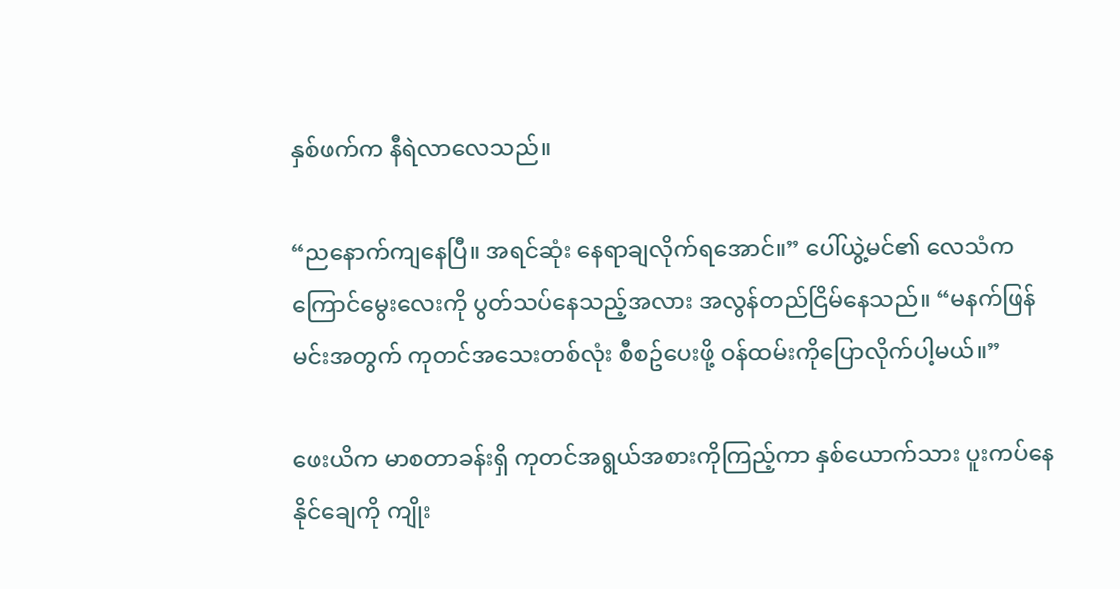နှစ်ဖက်က နီရဲလာလေသည်။

“ညနောက်ကျနေပြီ။ အရင်ဆုံး နေရာချလိုက်ရအောင်။” ပေါ်ယွဲ့မင်၏ လေသံက ကြောင်မွေးလေးကို ပွတ်သပ်နေသည့်အလား အလွန်တည်ငြိမ်နေသည်။ “မနက်ဖြန် မင်းအတွက် ကုတင်အသေးတစ်လုံး စီစဥ်ပေးဖို့ ဝန်ထမ်းကိုပြောလိုက်ပါ့မယ်။”

ဖေးယိက မာစတာခန်းရှိ ကုတင်အရွယ်အစားကိုကြည့်ကာ နှစ်ယောက်သား ပူးကပ်နေနိုင်ချေကို ကျိုး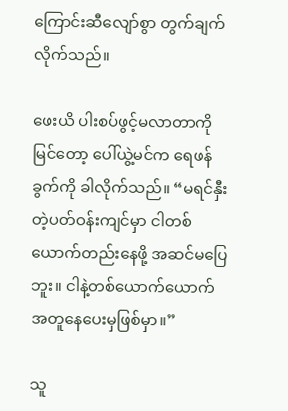ကြောင်းဆီလျော်စွာ တွက်ချက်လိုက်သည်။

ဖေးယိ ပါးစပ်ဖွင့်မလာတာကိုမြင်တော့ ပေါ်ယွဲ့မင်က ရေဖန်ခွက်ကို ခါလိုက်သည်။ “မရင်နှီးတဲ့ပတ်ဝန်းကျင်မှာ ငါတစ်ယောက်တည်းနေဖို့ အဆင်မပြေဘူး။ ငါနဲ့တစ်ယောက်ယောက် အတူနေပေးမှဖြစ်မှာ။”

သူ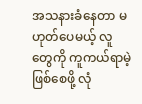အသနားခံနေတာ မဟုတ်ပေမယ့် လူတွေကို ကူကယ်ရာမဲ့ဖြစ်စေဖို့ လုံ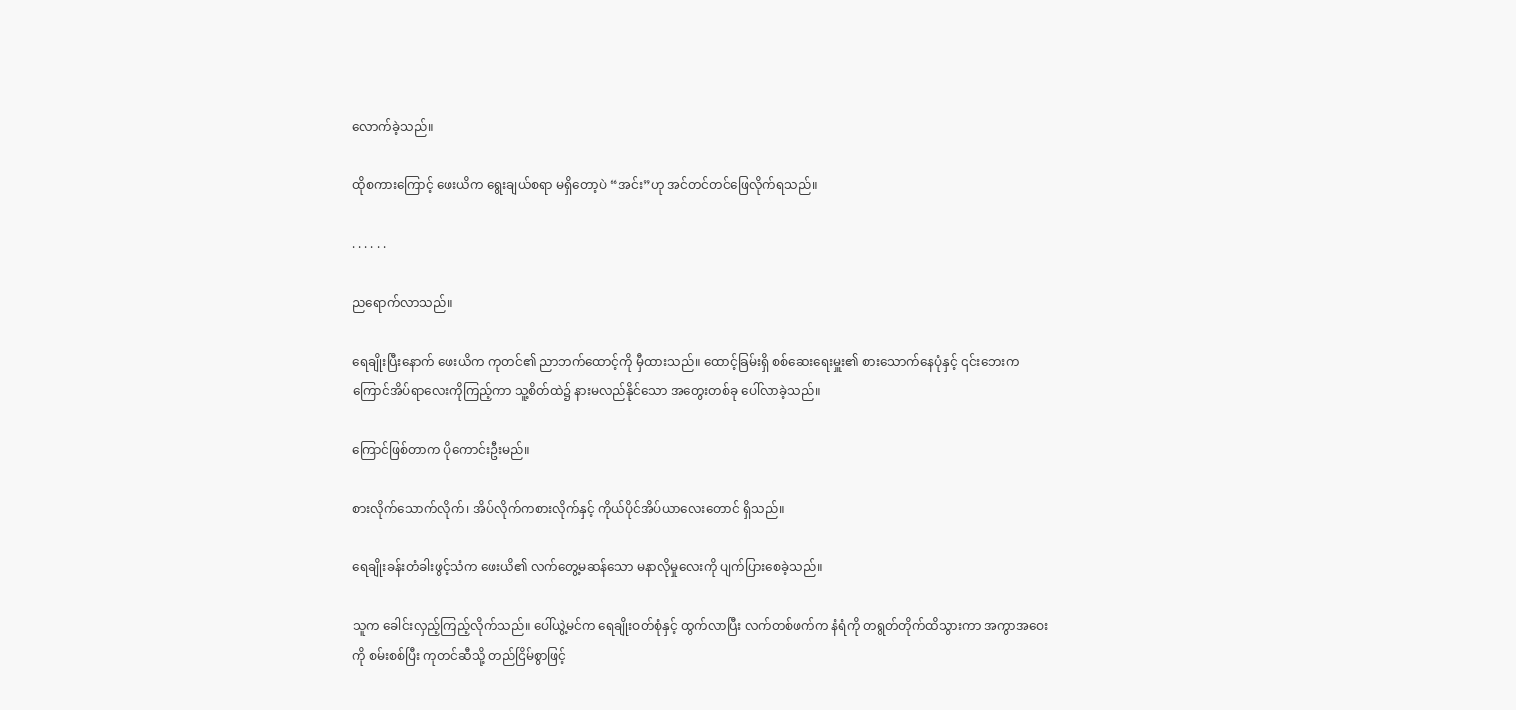လောက်ခဲ့သည်။

ထိုစကားကြောင့် ဖေးယိက ရွေးချယ်စရာ မရှိတော့ပဲ “အင်း”ဟု အင်တင်တင်ဖြေလိုက်ရသည်။

. . . . . .

ညရောက်လာသည်။

ရေချိုးပြီးနောက် ဖေးယိက ကုတင်၏ ညာဘက်ထောင့်ကို မှီထားသည်။ ထောင့်ခြမ်းရှိ စစ်ဆေးရေးမှူး၏ စားသောက်နေပုံနှင့် ၎င်းဘေးက ကြောင်အိပ်ရာလေးကိုကြည့်ကာ သူ့စိတ်ထဲ၌ နားမလည်နိုင်သော အတွေးတစ်ခု ပေါ်လာခဲ့သည်။

ကြောင်ဖြစ်တာက ပိုကောင်းဦးမည်။

စားလိုက်သောက်လိုက်၊ အိပ်လိုက်ကစားလိုက်နှင့် ကိုယ်ပိုင်အိပ်ယာလေးတောင် ရှိသည်။

ရေချိုးခန်းတံခါးဖွင့်သံက ဖေးယိ၏ လက်တွေ့မဆန်သော မနာလိုမှုလေးကို ပျက်ပြားစေခဲ့သည်။

သူက ခေါင်းလှည့်ကြည့်လိုက်သည်။ ပေါ်ယွဲ့မင်က ရေချိုးဝတ်စုံနှင့် ထွက်လာပြီး လက်တစ်ဖက်က နံရံကို တရွတ်တိုက်ထိသွားကာ အကွာအဝေးကို စမ်းစစ်ပြီး ကုတင်ဆီသို့ တည်ငြိမ်စွာဖြင့်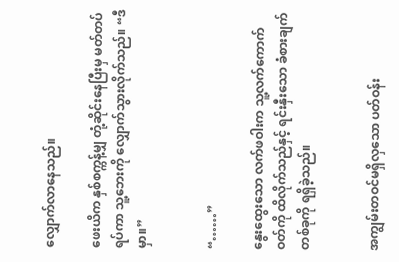လျှောက်လာနေသည်။

ဖေးယိက နှစ်စက္ကန့်မျှ တုံ့ဆိုင်းနေပြီးမှ မတ်တပ်ရပ်ကာ သူ့ဘေးကို လျှောက်သွားလိုက်သည်။ “ဒီမှာ။”


“……”

နွေးထွေးသော လက်ဖဝါးက သူ့လက်ကောက်ဝတ်ကို ထိလိုက်သည်နှင့် ရင်းနှီးသော ခံစားချက်တစ်ခုကို ရရှိခဲ့သည်။


အကျွမ်းတဝင်မရှိလှသော ပတ်ဝန်း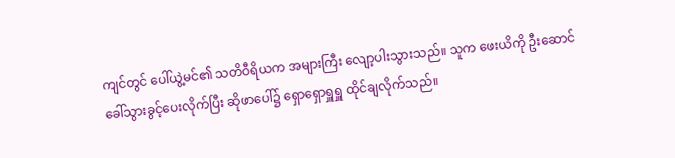ကျင်တွင် ပေါ်ယွဲ့မင်၏ သတိဝီရိယက အများကြီး လျော့ပါးသွားသည်။ သူက ဖေးယိကို ဦးဆောင်ခေါ်သွားခွင့်ပေးလိုက်ပြီး ဆိုဖာပေါ်၌ ရှောရှောရှူရှူ ထိုင်ချလိုက်သည်။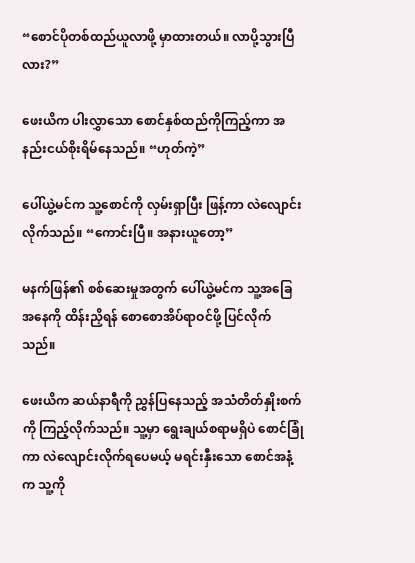“စောင်ပိုတစ်ထည်ယူလာဖို့ မှာထားတယ်။ လာပို့သွားပြီလား?”

ဖေးယိက ပါးလွှာသော စောင်နှစ်ထည်ကိုကြည့်ကာ အနည်းငယ်စိုးရိမ်နေသည်။ “ဟုတ်ကဲ့”

ပေါ်ယွဲ့မင်က သူ့စောင်ကို လှမ်းရှာပြီး ဖြန့်ကာ လဲလျောင်းလိုက်သည်။ “ကောင်းပြီ။ အနားယူတော့”

မနက်ဖြန်၏ စစ်ဆေးမှုအတွက် ပေါ်ယွဲ့မင်က သူ့အခြေအနေကို ထိန်းညှိရန် စောစောအိပ်ရာဝင်ဖို့ ပြင်လိုက်သည်။

ဖေးယိက ဆယ်နာရီကို ညွှန်ပြနေသည့် အသံတိတ်နှိုးစက်ကို ကြည့်လိုက်သည်။ သူ့မှာ ရွေးချယ်စရာမရှိပဲ စောင်ခြုံကာ လဲလျောင်းလိုက်ရပေမယ့် မရင်းနှီးသော စောင်အနံ့က သူ့ကို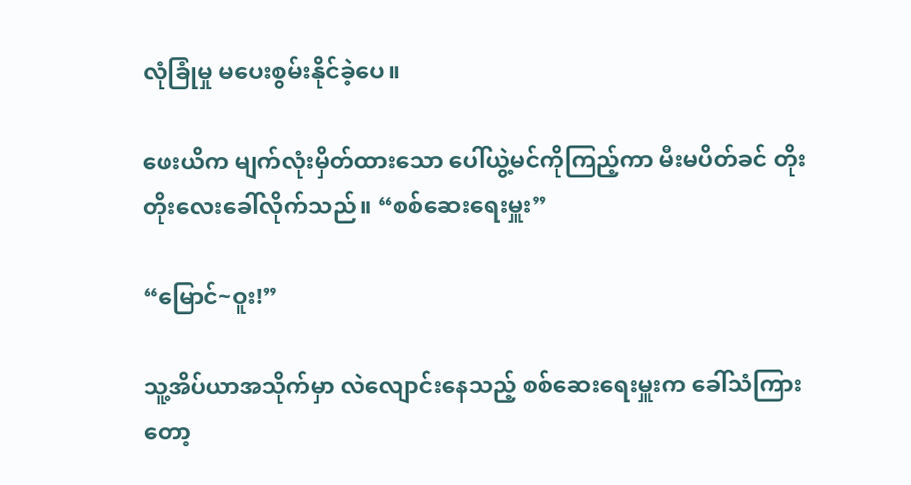လုံခြုံမှု မပေးစွမ်းနိုင်ခဲ့ပေ။

ဖေးယိက မျက်လုံးမှိတ်ထားသော ပေါ်ယွဲ့မင်ကိုကြည့်ကာ မီးမပိတ်ခင် တိုးတိုးလေးခေါ်လိုက်သည်။ “စစ်ဆေးရေးမှူး”

“မြောင်~ဝူး!”

သူ့အိပ်ယာအသိုက်မှာ လဲလျောင်းနေသည့် စစ်ဆေးရေးမှူးက ခေါ်သံကြားတော့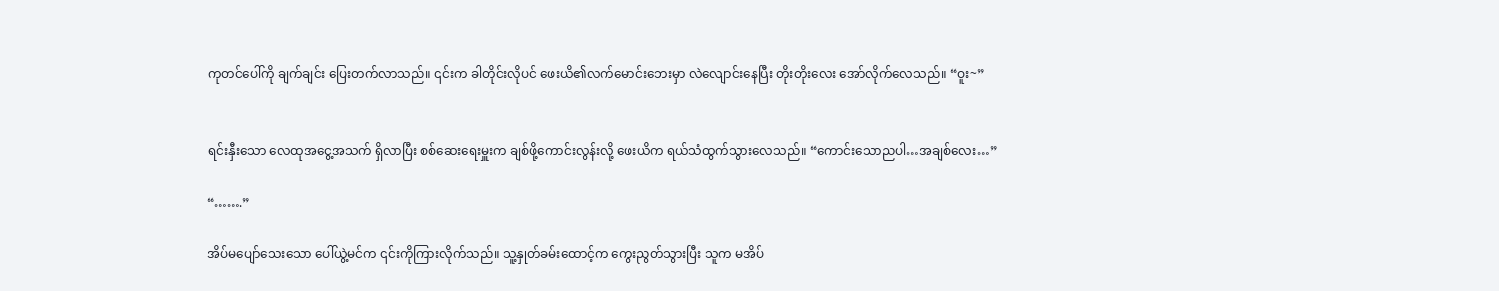ကုတင်ပေါ်ကို ချက်ချင်း ပြေးတက်လာသည်။ ၎င်းက ခါတိုင်းလိုပင် ဖေးယိ၏လက်မောင်းဘေးမှာ လဲလျောင်းနေပြီး တိုးတိုးလေး အော်လိုက်လေသည်။ “ဝူး~”


ရင်းနှီးသော လေထုအငွေ့အသက် ရှိလာပြီး စစ်ဆေးရေးမှူးက ချစ်ဖို့ကောင်းလွန်းလို့ ဖေးယိက ရယ်သံထွက်သွားလေသည်။ “ကောင်းသောညပါ…အချစ်လေး…”

“…….”

အိပ်မပျော်သေးသော ပေါ်ယွဲ့မင်က ၎င်းကိုကြားလိုက်သည်။ သူ့နှုတ်ခမ်းထောင့်က ကွေးညွတ်သွားပြီး သူက မအိပ်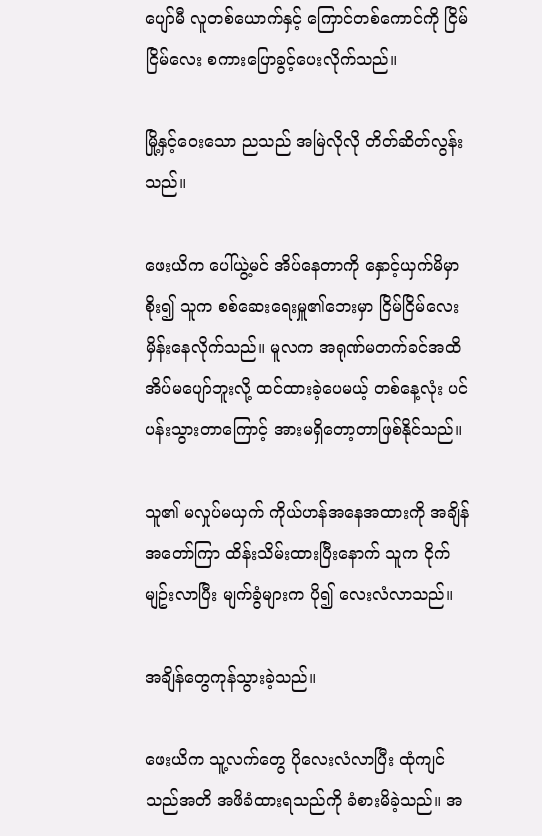ပျော်မီ လူတစ်ယောက်နှင့် ကြောင်တစ်ကောင်ကို ငြိမ်ငြိမ်လေး စကားပြောခွင့်ပေးလိုက်သည်။

မြို့နှင့်ဝေးသော ညသည် အမြဲလိုလို တိတ်ဆိတ်လွန်းသည်။

ဖေးယိက ပေါ်ယွဲ့မင် အိပ်နေတာကို နှောင့်ယှက်မိမှာစိုး၍ သူက စစ်ဆေးရေးမှူ၏ဘေးမှာ ငြိမ်ငြိမ်လေး မှိန်းနေလိုက်သည်။ မူလက အရုဏ်မတက်ခင်အထိ အိပ်မပျော်ဘူးလို့ ထင်ထားခဲ့ပေမယ့် တစ်နေ့လုံး ပင်ပန်းသွားတာကြောင့် အားမရှိတော့တာဖြစ်နိုင်သည်။

သူ၏ မလှုပ်မယှက် ကိုယ်ဟန်အနေအထားကို အချိန်အတော်ကြာ ထိန်းသိမ်းထားပြီးနောက် သူက ငိုက်မျဥ်းလာပြီး မျက်ခွံများက ပို၍ လေးလံလာသည်။

အချိန်တွေကုန်သွားခဲ့သည်။

ဖေးယိက သူ့လက်တွေ ပိုလေးလံလာပြီး ထုံကျင်သည်အတိ အဖိခံထားရသည်ကို ခံစားမိခဲ့သည်။ အ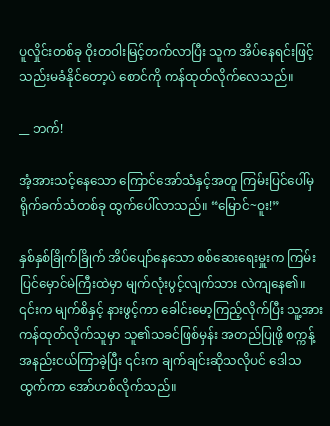ပူလှိုင်းတစ်ခု ဝိုးတဝါးမြင့်တက်လာပြီး သူက အိပ်နေရင်းဖြင့် သည်းမခံနိုင်တော့ပဲ စောင်ကို ကန်ထုတ်လိုက်လေသည်။

__ ဘက်!

အံ့အားသင့်နေသော ကြောင်အော်သံနှင့်အတူ ကြမ်းပြင်ပေါ်မှ ရိုက်ခက်သံတစ်ခု ထွက်ပေါ်လာသည်။ “မြောင်~ဝူး!”

နှစ်နှစ်ခြိုက်ခြိုက် အိပ်ပျော်နေသော စစ်ဆေးရေးမှူးက ကြမ်းပြင်မှောင်မဲကြီးထဲမှာ မျက်လုံးပွင့်လျက်သား လဲကျနေ၏။ ၎င်းက မျက်စိနှင့် နားဖွင့်ကာ ခေါင်းမော့ကြည့်လိုက်ပြီး သူ့အား ကန်ထုတ်လိုက်သူမှာ သူ၏သခင်ဖြစ်မှန်း အတည်ပြုဖို့ စက္ကန့်အနည်းငယ်ကြာခဲ့ပြီး ၎င်းက ချက်ချင်းဆိုသလိုပင် ဒေါသထွက်ကာ အော်ဟစ်လိုက်သည်။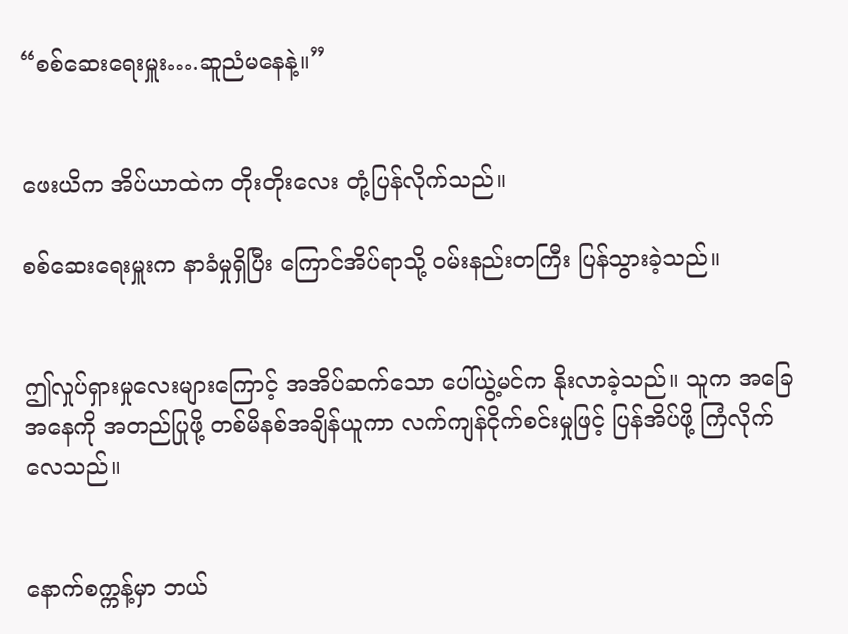“စစ်ဆေးရေးမှူး….ဆူညံမနေနဲ့။”


ဖေးယိက အိပ်ယာထဲက တိုးတိုးလေး တုံ့ပြန်လိုက်သည်။

စစ်ဆေးရေးမှူးက နာခံမှုရှိပြီး ကြောင်အိပ်ရာသို့ ဝမ်းနည်းတကြီး ပြန်သွားခဲ့သည်။


ဤလှုပ်ရှားမှုလေးများကြောင့် အအိပ်ဆက်သော ပေါ်ယွဲ့မင်က နိုးလာခဲ့သည်။ သူက အခြေအနေကို အတည်ပြုဖို့ တစ်မိနစ်အချိန်ယူကာ လက်ကျန်ငိုက်စင်းမှုဖြင့် ပြန်အိပ်ဖို့ ကြံလိုက်လေသည်။


နောက်စက္ကန့်မှာ ဘယ်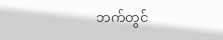ဘက်တွင်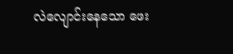လဲလျောင်းနေသော ဖေး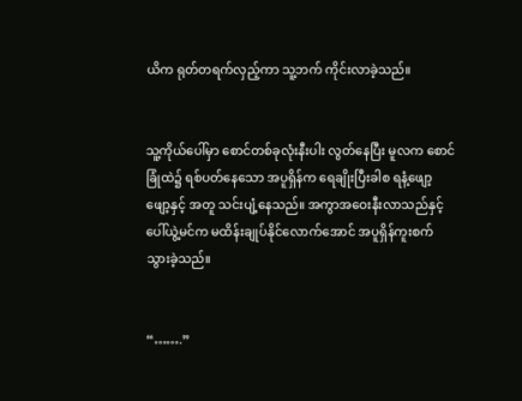ယိက ရုတ်တရက်လှည့်ကာ သူ့ဘက် ကိုင်းလာခဲ့သည်။


သူ့ကိုယ်ပေါ်မှာ စောင်တစ်ခုလုံးနီးပါး လွတ်နေပြီး မူလက စောင်ခြုံထဲ၌ ရစ်ပတ်နေသော အပူရှိန်က ရေချိုးပြီးခါစ ရနံ့ဖျော့ဖျော့နှင့် အတူ သင်းပျံ့နေသည်။ အကွာအဝေးနီးလာသည်နှင့် ပေါ်ယွဲ့မင်က မထိန်းချုပ်နိုင်လောက်အောင် အပူရှိန်ကူးစက်သွားခဲ့သည်။


“…….”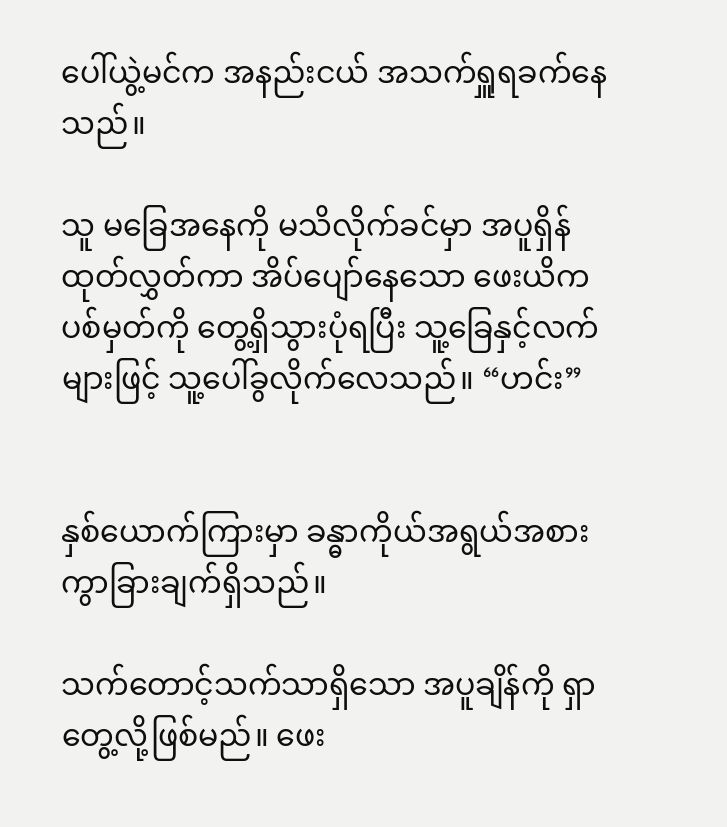ပေါ်ယွဲ့မင်က အနည်းငယ် အသက်ရှူရခက်နေသည်။

သူ မခြေအနေကို မသိလိုက်ခင်မှာ အပူရှိန်ထုတ်လွှတ်ကာ အိပ်ပျော်နေသော ဖေးယိက ပစ်မှတ်ကို တွေ့ရှိသွားပုံရပြီး သူ့ခြေနှင့်လက်များဖြင့် သူ့ပေါ်ခွလိုက်လေသည်။ “ဟင်း”


နှစ်ယောက်ကြားမှာ ခန္ဓာကိုယ်အရွယ်အစား ကွာခြားချက်ရှိသည်။

သက်တောင့်သက်သာရှိသော အပူချိန်ကို ရှာတွေ့လို့ဖြစ်မည်။ ဖေး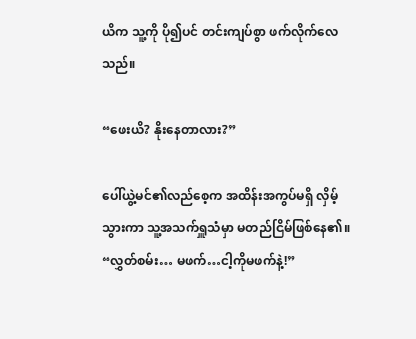ယိက သူ့ကို ပို၍ပင် တင်းကျပ်စွာ ဖက်လိုက်လေသည်။

“ဖေးယိ? နိုးနေတာလား?”

ပေါ်ယွဲ့မင်၏လည်စေ့က အထိန်းအကွပ်မရှိ လှိမ့်သွားကာ သူ့အသက်ရှူသံမှာ မတည်ငြိမ်ဖြစ်နေ၏။ “လွှတ်စမ်း… မဖက်…ငါ့ကိုမဖက်နဲ့!”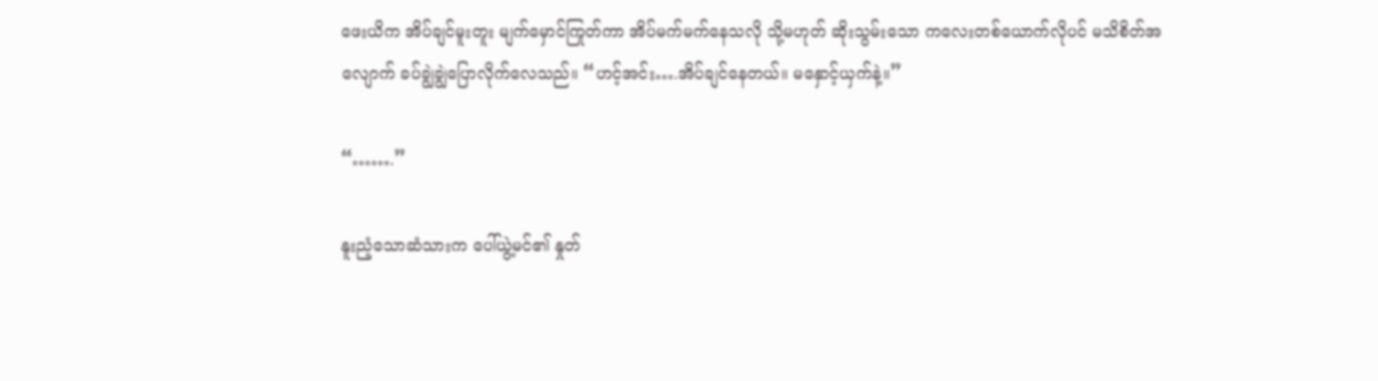ဖေးယိက အိပ်ချင်မူးတူး မျက်မှောင်ကြုတ်ကာ အိပ်မက်မက်နေသလို သို့မဟုတ် ဆိုးသွမ်းသော ကလေးတစ်ယောက်လိုပင် မသိစိတ်အလျောက် ခပ်ချွဲချွဲပြောလိုက်လေသည်။ “ဟင့်အင်း….အိပ်ချင်နေတယ်။ မနှောင့်ယှက်နဲ့။”

“…….”

နူးညံ့သောဆံသားက ပေါ်ယွဲ့မင်၏ နှုတ်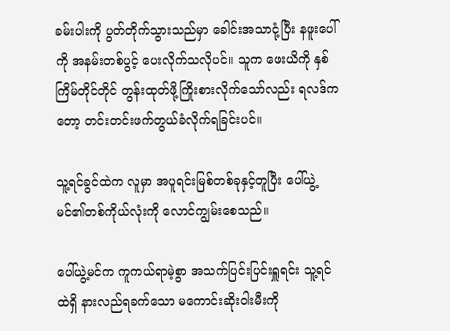ခမ်းပါးကို ပွတ်တိုက်သွားသည်မှာ ခေါင်းအသာငုံ့ပြီး နဖူးပေါ်ကို အနမ်းတစ်ပွင့် ပေးလိုက်သလိုပင်။ သူက ဖေးယိကို နှစ်ကြိမ်တိုင်တိုင် တွန်းထုတ်ဖို့ကြိုးစားလိုက်သော်လည်း ရလဒ်ကတော့ တင်းတင်းဖက်တွယ်ခံလိုက်ရခြင်းပင်။

သူ့ရင်ခွင်ထဲက လူမှာ အပူရင်းမြစ်တစ်ခုနှင့်တူပြီး ပေါ်ယွဲ့မင်၏တစ်ကိုယ်လုံးကို လောင်ကျွမ်းစေသည်။

ပေါ်ယွဲ့မင်က ကူကယ်ရာမဲ့စွာ အသက်ပြင်းပြင်းရှူရင်း သူ့ရင်ထဲရှိ နားလည်ရခက်သော မကောင်းဆိုးဝါးမီးကို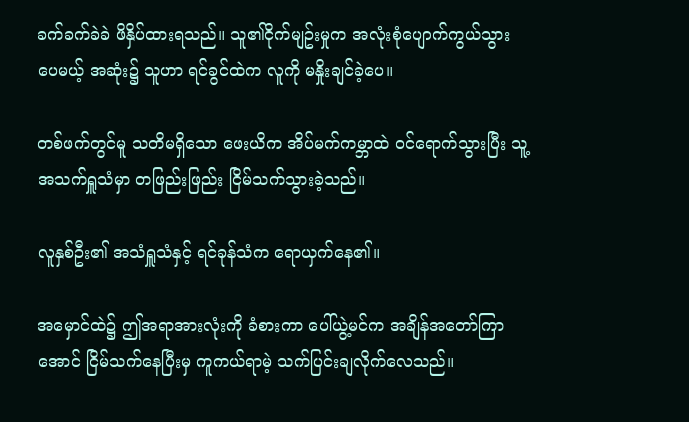ခက်ခက်ခဲခဲ ဖိနှိပ်ထားရသည်။ သူ၏ငိုက်မျဥ်းမှုက အလုံးစုံပျောက်ကွယ်သွားပေမယ့် အဆုံး၌ သူဟာ ရင်ခွင်ထဲက လူကို မနှိုးချင်ခဲ့ပေ။

တစ်ဖက်တွင်မူ သတိမရှိသော ဖေးယိက အိပ်မက်ကမ္ဘာထဲ ဝင်ရောက်သွားပြီး သူ့အသက်ရှူသံမှာ တဖြည်းဖြည်း ငြိမ်သက်သွားခဲ့သည်။

လူနှစ်ဦး၏ အသံရှူသံနှင့် ရင်ခုန်သံက ရောယှက်နေ၏။

အမှောင်ထဲ၌ ဤအရာအားလုံးကို ခံစားကာ ပေါ်ယွဲ့မင်က အချိန်အတော်ကြာအောင် ငြိမ်သက်နေပြီးမှ ကူကယ်ရာမဲ့ သက်ပြင်းချလိုက်လေသည်။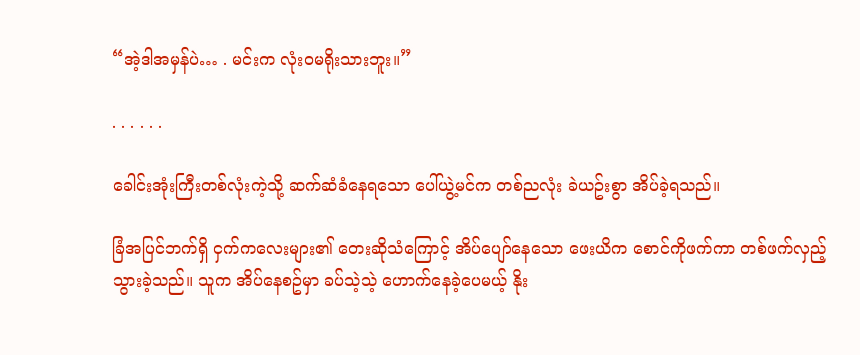“အဲ့ဒါအမှန်ပဲ… . မင်းက လုံးဝမရိုးသားဘူး။”

. . . . . .

ခေါင်းအုံးကြီးတစ်လုံးကဲ့သို့ ဆက်ဆံခံနေရသော ပေါ်ယွဲ့မင်က တစ်ညလုံး ခဲယဥ်းစွာ အိပ်ခဲ့ရသည်။

ခြံအပြင်ဘက်ရှိ ငှက်ကလေးများ၏ တေးဆိုသံကြောင့် အိပ်ပျော်နေသော ဖေးယိက စောင်ကိုဖက်ကာ တစ်ဖက်လှည့်သွားခဲ့သည်။ သူက အိပ်နေစဥ်မှာ ခပ်သဲ့သဲ့ ဟောက်နေခဲ့ပေမယ့် နိုး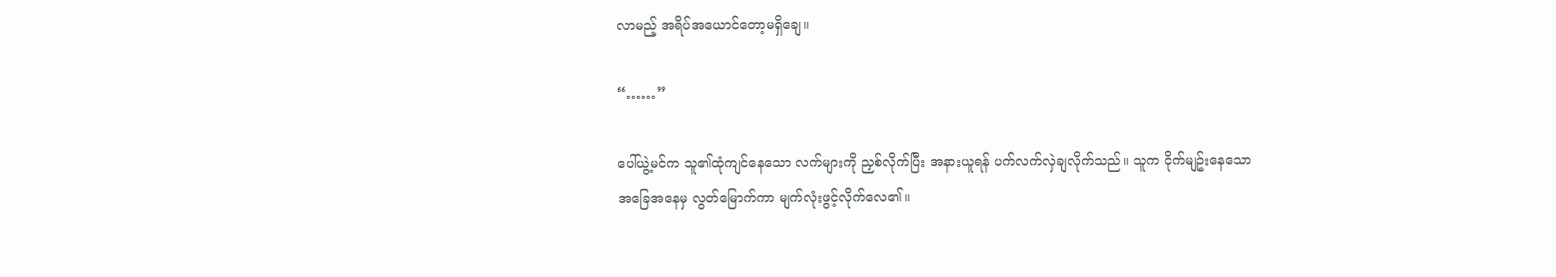လာမည့် အရိပ်အယောင်တော့မရှိချေ။

“……”

ပေါ်ယွဲ့မင်က သူ၏ထုံကျင်နေသော လက်များကို ညှစ်လိုက်ပြီး အနားယူရန် ပက်လက်လှဲချလိုက်သည်။ သူက ငိုက်မျဥ်းနေသော အခြေအနေမှ လွတ်မြောက်ကာ မျက်လုံးဖွင့်လိုက်လေ၏။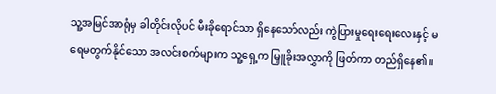သူ့အမြင်အာရုံမှ ခါတိုင်းလိုပင် မီးခိုရောင်သာ ရှိနေသော်လည်း ကွဲပြားမှုရေးရေးလေးနှင့် မရေမတွက်နိုင်သော အလင်းစက်များက သူ့ရှေ့က မြှူခိုးအလွှာကို ဖြတ်ကာ တည်ရှိနေ၏။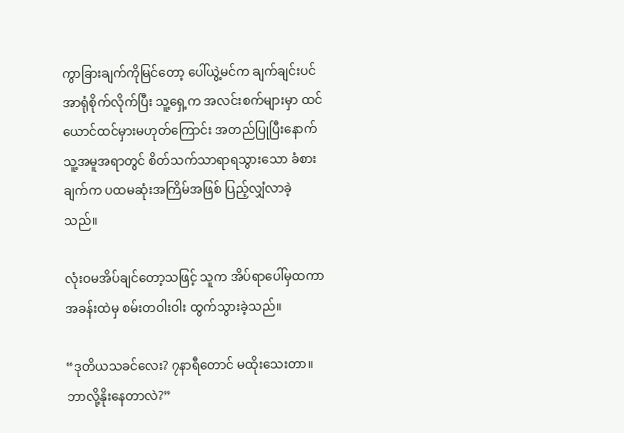ကွာခြားချက်ကိုမြင်တော့ ပေါ်ယွဲ့မင်က ချက်ချင်းပင် အာရုံစိုက်လိုက်ပြီး သူ့ရှေ့က အလင်းစက်များမှာ ထင်ယောင်ထင်မှားမဟုတ်ကြောင်း အတည်ပြုပြီးနောက် သူ့အမူအရာတွင် စိတ်သက်သာရာရသွားသော ခံစားချက်က ပထမဆုံးအကြိမ်အဖြစ် ပြည့်လျှံလာခဲ့သည်။

လုံးဝမအိပ်ချင်တော့သဖြင့် သူက အိပ်ရာပေါ်မှထကာ အခန်းထဲမှ စမ်းတဝါးဝါး ထွက်သွားခဲ့သည်။

“ဒုတိယသခင်လေး? ၇နာရီတောင် မထိုးသေးတာ။ ဘာလို့နိုးနေတာလဲ?”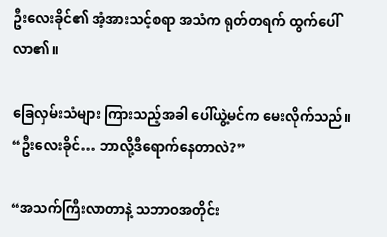ဦးလေးခိုင်၏ အံ့အားသင့်စရာ အသံက ရုတ်တရက် ထွက်ပေါ်လာ၏။

ခြေလှမ်းသံများ ကြားသည့်အခါ ပေါ်ယွဲ့မင်က မေးလိုက်သည်။ “ဦးလေးခိုင်… ဘာလို့ဒီရောက်နေတာလဲ?”

“အသက်ကြီးလာတာနဲ့ သဘာဝအတိုင်း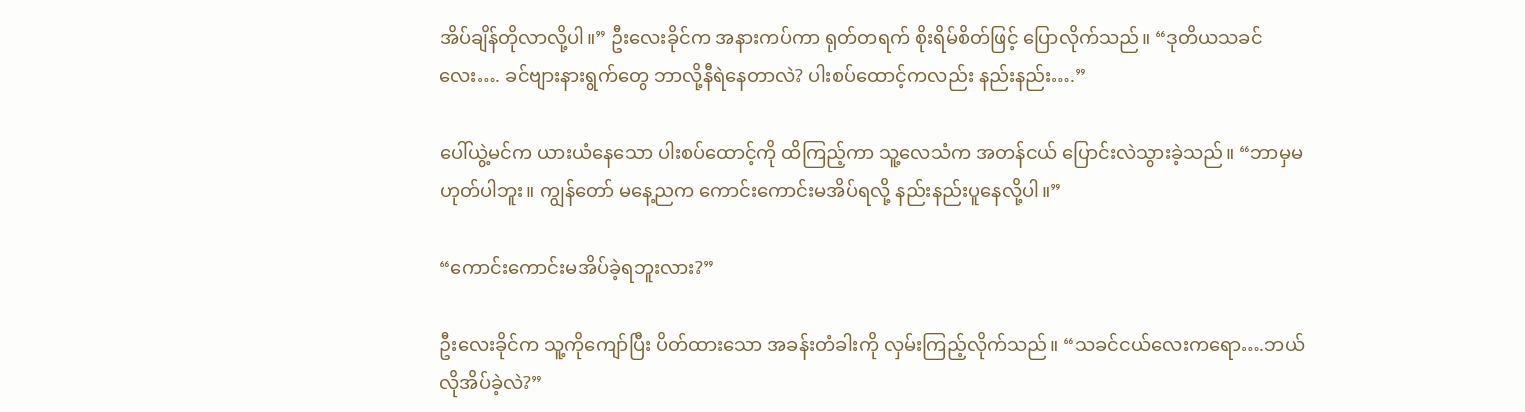အိပ်ချိန်တိုလာလို့ပါ။” ဦးလေးခိုင်က အနားကပ်ကာ ရုတ်တရက် စိုးရိမ်စိတ်ဖြင့် ပြောလိုက်သည်။ “ဒုတိယသခင်လေး…. ခင်ဗျားနားရွက်တွေ ဘာလို့နီရဲနေတာလဲ? ပါးစပ်ထောင့်ကလည်း နည်းနည်း….”

ပေါ်ယွဲ့မင်က ယားယံနေသော ပါးစပ်ထောင့်ကို ထိကြည့်ကာ သူ့လေသံက အတန်ငယ် ပြောင်းလဲသွားခဲ့သည်။ “ဘာမှမဟုတ်ပါဘူး။ ကျွန်တော် မနေ့ညက ကောင်းကောင်းမအိပ်ရလို့ နည်းနည်းပူနေလို့ပါ။”

“ကောင်းကောင်းမအိပ်ခဲ့ရဘူးလား?”

ဦးလေးခိုင်က သူ့ကိုကျော်ပြီး ပိတ်ထားသော အခန်းတံခါးကို လှမ်းကြည့်လိုက်သည်။ “သခင်ငယ်လေးကရော….ဘယ်လိုအိပ်ခဲ့လဲ?”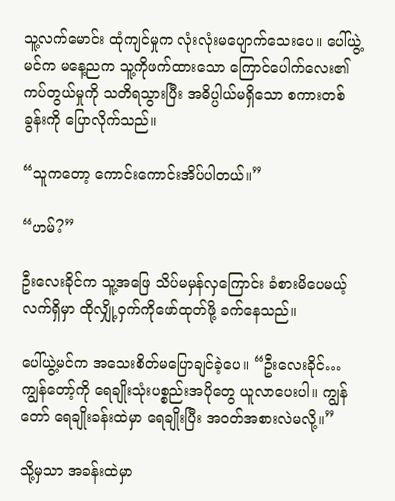သူ့လက်မောင်း ထုံကျင်မှုက လုံးလုံးမပျောက်သေးပေ။ ပေါ်ယွဲ့မင်က မနေ့ညက သူ့ကိုဖက်ထားသော ကြောင်ပေါက်လေး၏ ကပ်တွယ်မှုကို သတိရသွားပြီး အဓိပ္ပါယ်မရှိသော စကားတစ်ခွန်းကို ပြောလိုက်သည်။

“သူကတော့ ကောင်းကောင်းအိပ်ပါတယ်။”

“ဟမ်?”

ဦးလေးခိုင်က သူ့အဖြေ သိပ်မမှန်လှကြောင်း ခံစားမိပေမယ့်  လက်ရှိမှာ ထိုလျှို့ဝှက်ကိုဖော်ထုတ်ဖို့ ခက်နေသည်။

ပေါ်ယွဲ့မင်က အသေးစိတ်မပြောချင်ခဲ့ပေ။ “ဦးလေးခိုင်… ကျွန်တော့်ကို ရေချိုးသုံးပစ္စည်းအပိုတွေ ယူလာပေးပါ။ ကျွန်တော် ရေချိုးခန်းထဲမှာ ရေချိုးပြီး အဝတ်အစားလဲမလို့။”

သို့မှသာ အခန်းထဲမှာ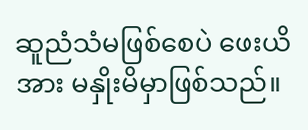ဆူညံသံမဖြစ်စေပဲ ဖေးယိအား မနှိုးမိမှာဖြစ်သည်။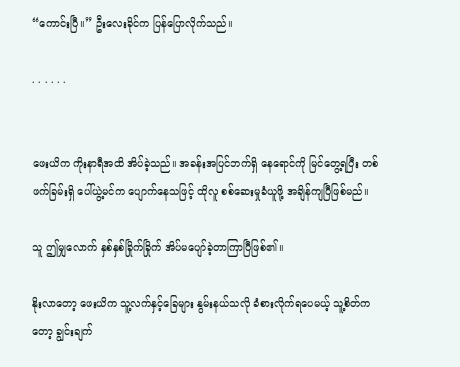“ကောင်းပြီ။” ဦးလေးခိုင်က ပြန်ပြောလိုက်သည်။

. . . . . .


ဖေးယိက ကိုးနာရီအထိ အိပ်ခဲ့သည်။ အခန်းအပြင်ဘက်ရှိ နေရောင်ကို မြင်တွေ့ရပြီး တစ်ဖက်ခြမ်းရှိ ပေါ်ယွဲ့မင်က ပျောက်နေသဖြင့် ထိုလူ စစ်ဆေးမှုခံယူဖို့ အချိန်ကျပြီဖြစ်မည်။

သူ ဤမျှလောက် နှစ်နှစ်ခြိုက်ခြိုက် အိပ်မပျော်ခဲ့တာကြာပြီဖြစ်၏။

နိုးလာတော့ ဖေးယိက သူ့လက်နှင့်ခြေများ နွမ်းနယ်သလို ခံစားလိုက်ရပေမယ့် သူ့စိတ်ကတော့ ချွင်းချက်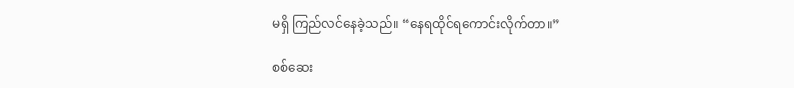မရှိ ကြည်လင်နေခဲ့သည်။ “နေရထိုင်ရကောင်းလိုက်တာ။”

စစ်ဆေး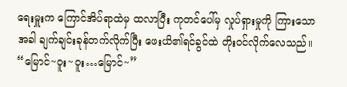ရေးမှူးက ကြောင်အိပ်ရာထဲမှ ထလာပြီး ကုတင်ပေါ်မှ လှုပ်ရှားမှုကို ကြားသောအခါ ချက်ချင်းခုန်တက်လိုက်ပြီး ဖေးယိ၏ရင်ခွင်ထဲ တိုးဝင်လိုက်လေသည်။ “မြောင်~ဝူး~ဝူး…မြောင်~”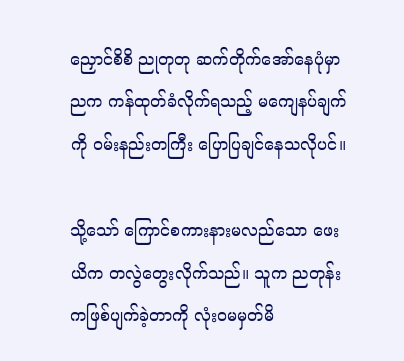ညှောင်စိစိ ညုတုတု ဆက်တိုက်အော်နေပုံမှာ ညက ကန်ထုတ်ခံလိုက်ရသည့် မကျေနပ်ချက်ကို ဝမ်းနည်းတကြီး ပြောပြချင်နေသလိုပင်။

သို့သော် ကြောင်စကားနားမလည်သော ဖေးယိက တလွဲတွေးလိုက်သည်။ သူက ညတုန်းကဖြစ်ပျက်ခဲ့တာကို လုံးဝမမှတ်မိ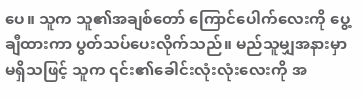ပေ။ သူက သူ၏အချစ်တော် ကြောင်ပေါက်လေးကို ပွေ့ချီထားကာ ပွတ်သပ်ပေးလိုက်သည်။ မည်သူမျှအနားမှာမရှိသဖြင့် သူက ၎င်း၏ခေါင်းလုံးလုံးလေးကို အ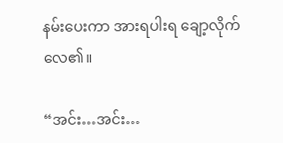နမ်းပေးကာ အားရပါးရ ချော့လိုက်လေ၏။

“အင်း…အင်း…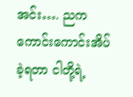အင်း…. ညက ကောင်းကောင်းအိပ်ခဲ့ရတာ ငါတို့ရဲ့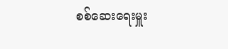စစ်ဆေးရေးမှူး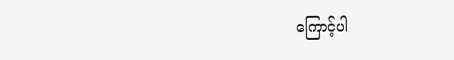ကြောင့်ပါ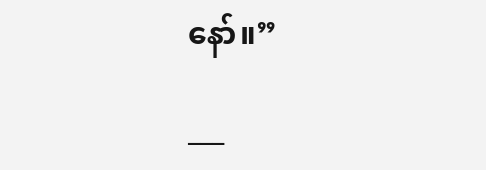နော်။”

___